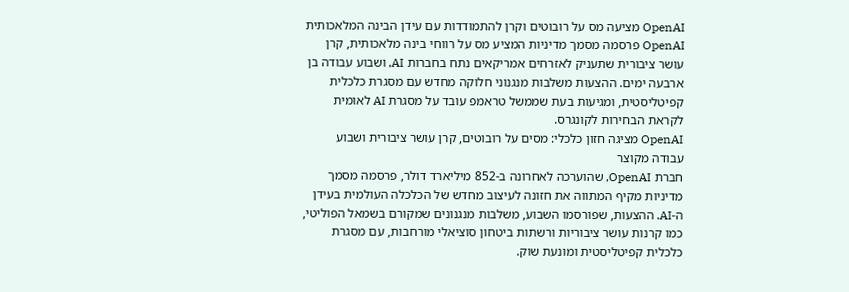OpenAI מציעה מס על רובוטים וקרן להתמודדות עם עידן הבינה המלאכותית
OpenAI פרסמה מסמך מדיניות המציע מס על רווחי בינה מלאכותית, קרן עושר ציבורית שתעניק לאזרחים אמריקאים נתח בחברות AI, ושבוע עבודה בן ארבעה ימים. ההצעות משלבות מנגנוני חלוקה מחדש עם מסגרת כלכלית קפיטליסטית, ומגיעות בעת שממשל טראמפ עובד על מסגרת AI לאומית לקראת הבחירות לקונגרס.
OpenAI מציגה חזון כלכלי: מסים על רובוטים, קרן עושר ציבורית ושבוע עבודה מקוצר
חברת OpenAI, שהוערכה לאחרונה ב-852 מיליארד דולר, פרסמה מסמך מדיניות מקיף המתווה את חזונה לעיצוב מחדש של הכלכלה העולמית בעידן ה-AI. ההצעות, שפורסמו השבוע, משלבות מנגנונים שמקורם בשמאל הפוליטי, כמו קרנות עושר ציבוריות ורשתות ביטחון סוציאלי מורחבות, עם מסגרת כלכלית קפיטליסטית ומונעת שוק.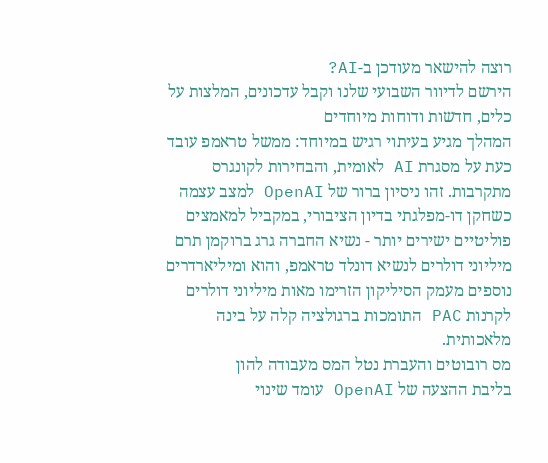רוצה להישאר מעודכן ב-AI?
הירשם לדיוור השבועי שלנו וקבל עדכונים, המלצות על כלים, חדשות ודוחות מיוחדים
המהלך מגיע בעיתוי רגיש במיוחד: ממשל טראמפ עובד כעת על מסגרת AI לאומית, והבחירות לקונגרס מתקרבות. זהו ניסיון ברור של OpenAI למצב עצמה כשחקן דו-מפלגתי בדיון הציבורי, במקביל למאמצים פוליטיים ישירים יותר - נשיא החברה גרג ברוקמן תרם מיליוני דולרים לנשיא דונלד טראמפ, והוא ומיליארדרים נוספים מעמק הסיליקון הזרימו מאות מיליוני דולרים לקרנות PAC התומכות ברגולציה קלה על בינה מלאכותית.
מס רובוטים והעברת נטל המס מעבודה להון
בליבת ההצעה של OpenAI עומד שינוי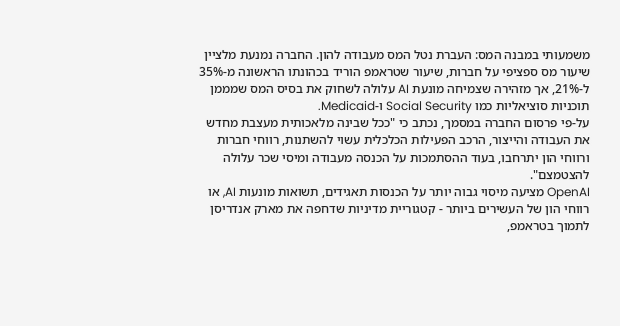משמעותי במבנה המס: העברת נטל המס מעבודה להון. החברה נמנעת מלציין שיעור מס ספציפי על חברות, שיעור שטראמפ הוריד בכהונתו הראשונה מ-35% ל-21%, אך מזהירה שצמיחה מונעת AI עלולה לשחוק את בסיס המס שמממן תוכניות סוציאליות כמו Social Security ו-Medicaid.
על-פי פרסום החברה במסמך, נכתב כי "ככל שבינה מלאכותית מעצבת מחדש את העבודה והייצור, הרכב הפעילות הכלכלית עשוי להשתנות, רווחי חברות ורווחי הון יתרחבו, בעוד ההסתמכות על הכנסה מעבודה ומיסי שכר עלולה להצטמצם".
OpenAI מציעה מיסוי גבוה יותר על הכנסות תאגידים, תשואות מונעות AI, או רווחי הון של העשירים ביותר - קטגוריית מדיניות שדחפה את מארק אנדריסן לתמוך בטראמפ,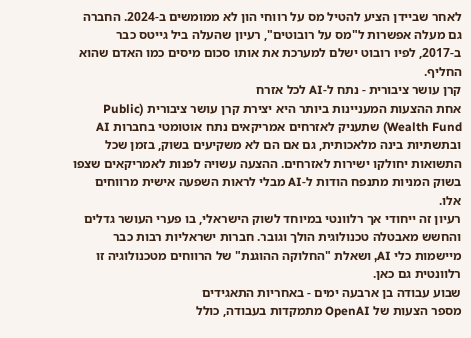לאחר שביידן הציע להטיל מס על רווחי הון לא ממומשים ב-2024. החברה גם מעלה אפשרות ל"מס על רובוטים", רעיון שהעלה ביל גייטס כבר ב-2017, לפיו רובוט ישלם למערכת את אותו סכום מיסים כמו האדם שהוא החליף.
קרן עושר ציבורית - נתח ל-AI לכל אזרח
אחת ההצעות המעניינות ביותר היא יצירת קרן עושר ציבורית (Public Wealth Fund) שתעניק לאזרחים אמריקאים נתח אוטומטי בחברות AI ובתשתיות בינה מלאכותית, גם אם הם לא משקיעים בשוק, בזמן שכל התשואות יחולקו ישירות לאזרחים. ההצעה עשויה לפנות לאמריקאים שצפו בשוק המניות מתנפח הודות ל-AI מבלי לראות השפעה אישית מרווחים אלו.
רעיון זה ייחודי אך רלוונטי במיוחד לשוק הישראלי, בו פערי העושר גדלים והחשש מאבטלה טכנולוגית הולך וגובר. חברות ישראליות רבות כבר מיישמות כלי AI, ושאלת "החלוקה ההוגנת" של הרווחים מטכנולוגיה זו רלוונטית גם כאן.
שבוע עבודה בן ארבעה ימים - באחריות התאגידים
מספר הצעות של OpenAI מתמקדות בעבודה, כולל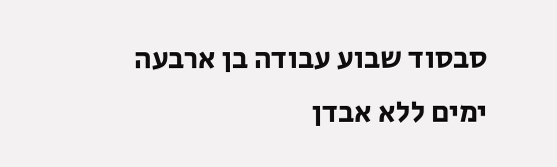סבסוד שבוע עבודה בן ארבעה ימים ללא אבדן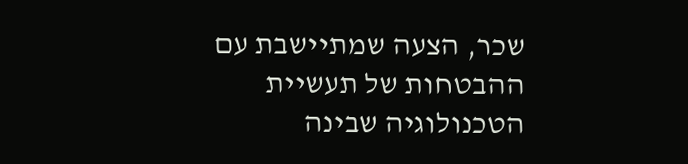שכר, הצעה שמתיישבת עם ההבטחות של תעשיית הטכנולוגיה שבינה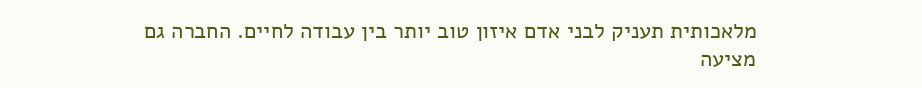מלאכותית תעניק לבני אדם איזון טוב יותר בין עבודה לחיים. החברה גם מציעה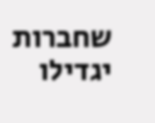שחברות יגדילו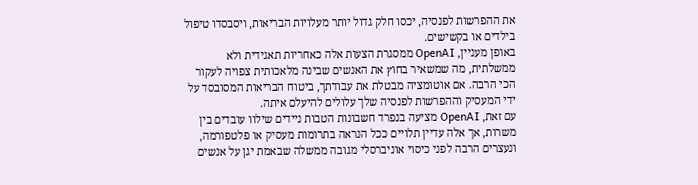את ההפרשות לפנסיה, יכסו חלק גדול יותר מעלויות הבריאות, ויסבסדו טיפול בילדים או בקשישים.
באופן מעניין, OpenAI ממסגרת הצעות אלה כאחריות תאגידית ולא ממשלתית, מה שמשאיר בחוץ את האנשים שבינה מלאכותית צפויה לעקור הכי הרבה. אם אוטומציה מבטלת את עבודתך, ביטוח הבריאות המסובסד על ידי המעסיק וההפרשות לפנסיה שלך עלולים להיעלם איתה.
עם זאת, OpenAI מציעה בנפרד חשבונות הטבות ניידים שילוו עובדים בין משרות, אך אלה עדיין תלויים ככל הנראה בתרומות מעסיק או פלטפורמה, ונעצרים הרבה לפני כיסוי אוניברסלי מגובה ממשלה שבאמת יגן על אנשים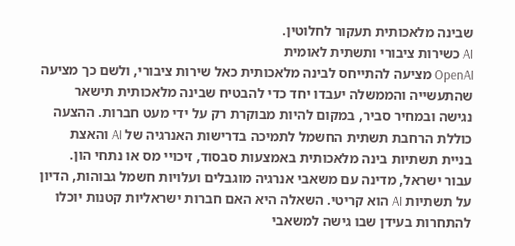שבינה מלאכותית תעקור לחלוטין.
AI כשירות ציבורי ותשתית לאומית
OpenAI מציעה להתייחס לבינה מלאכותית כאל שירות ציבורי, ולשם כך מציעה שהתעשייה והממשלה יעבדו יחד כדי להבטיח שבינה מלאכותית תישאר נגישה ובמחיר סביר, במקום להיות מבוקרת רק על ידי מעט חברות. ההצעה כוללת הרחבת תשתית החשמל לתמיכה בדרישות האנרגיה של AI והאצת בניית תשתיות בינה מלאכותית באמצעות סבסוד, זיכויי מס או נתחי הון.
עבור ישראל, מדינה עם משאבי אנרגיה מוגבלים ועלויות חשמל גבוהות, הדיון על תשתיות AI הוא קריטי. השאלה היא האם חברות ישראליות קטנות יוכלו להתחרות בעידן שבו גישה למשאבי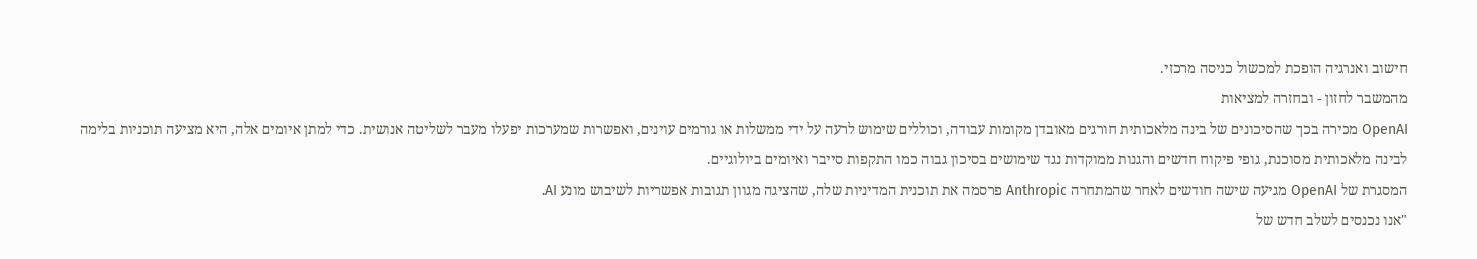חישוב ואנרגיה הופכת למכשול כניסה מרכזי.
מהמשבר לחזון - ובחזרה למציאות
OpenAI מכירה בכך שהסיכונים של בינה מלאכותית חורגים מאובדן מקומות עבודה, וכוללים שימוש לרעה על ידי ממשלות או גורמים עוינים, ואפשרות שמערכות יפעלו מעבר לשליטה אנושית. כדי למתן איומים אלה, היא מציעה תוכניות בלימה לבינה מלאכותית מסוכנת, גופי פיקוח חדשים והגנות ממוקדות נגד שימושים בסיכון גבוה כמו התקפות סייבר ואיומים ביולוגיים.
המסגרת של OpenAI מגיעה שישה חודשים לאחר שהמתחרה Anthropic פרסמה את תוכנית המדיניות שלה, שהציגה מגוון תגובות אפשריות לשיבוש מונע AI.
"אנו נכנסים לשלב חדש של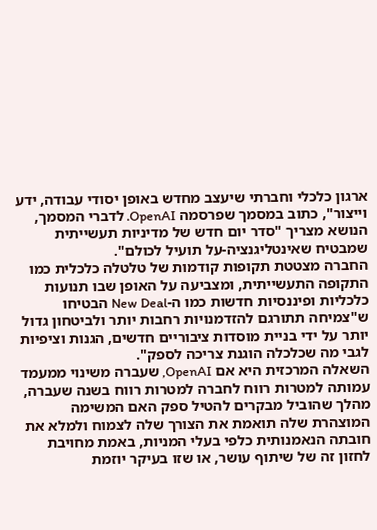ארגון כלכלי וחברתי שיעצב מחדש באופן יסודי עבודה, ידע וייצור", כתוב במסמך שפרסמה OpenAI. לדברי המסמך, הנושא מצריך "סדר יום חדש של מדיניות תעשייתית שמבטיח שאינטליגנציה-על תועיל לכולם".
החברה מצטטת תקופות קודמות של טלטלה כלכלית כמו התקופה התעשייתית, ומצביעה על האופן שבו תנועות כלכליות ופיננסיות חדשות כמו ה-New Deal הבטיחו ש"צמיחה תתורגם להזדמנויות רחבות יותר ולביטחון גדול יותר על ידי בניית מוסדות ציבוריים חדשים, הגנות וציפיות לגבי מה שכלכלה הוגנת צריכה לספק".
השאלה המרכזית היא אם OpenAI, שעברה משינוי ממעמד עמותה למטרות רווח לחברה למטרות רווח בשנה שעברה, מהלך שהוביל מבקרים להטיל ספק האם המשימה המוצהרת שלה תואמת את הצורך שלה לצמוח ולמלא את חובתה הנאמנותית כלפי בעלי המניות, באמת מחויבת לחזון זה של שיתוף עושר, או שזו בעיקר יוזמת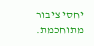יחסי ציבור מתוחכמת.